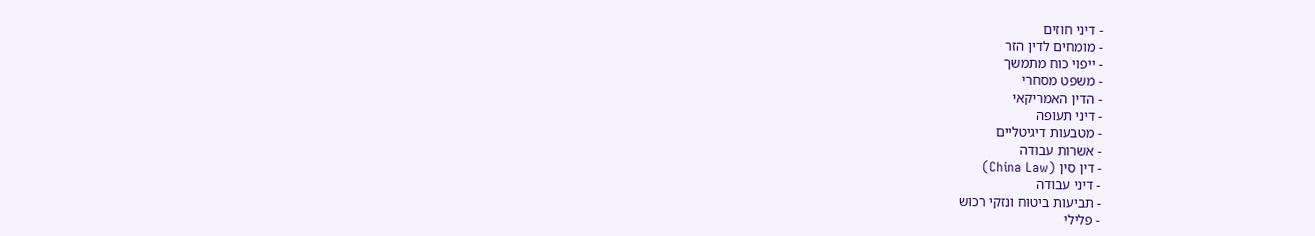- דיני חוזים
- מומחים לדין הזר
- ייפוי כוח מתמשך
- משפט מסחרי
- הדין האמריקאי
- דיני תעופה
- מטבעות דיגיטליים
- אשרות עבודה
- דין סין (China Law)
- דיני עבודה
- תביעות ביטוח ונזקי רכוש
- פלילי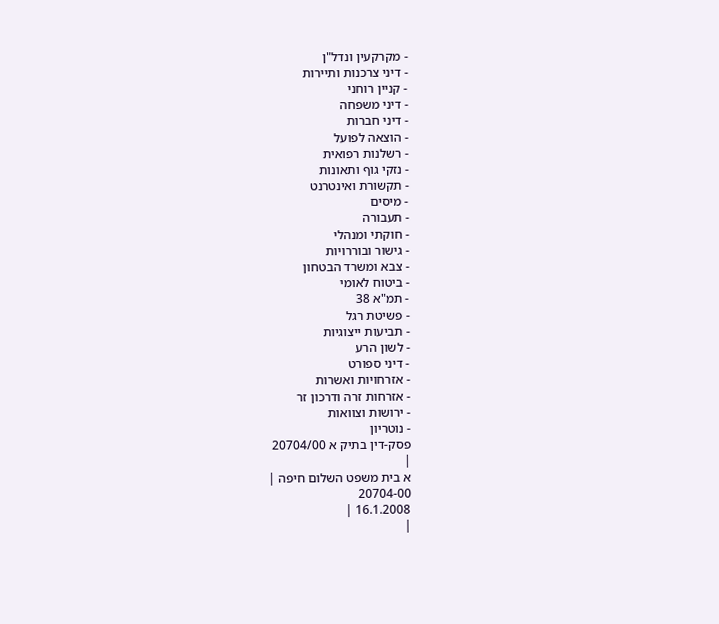- מקרקעין ונדל"ן
- דיני צרכנות ותיירות
- קניין רוחני
- דיני משפחה
- דיני חברות
- הוצאה לפועל
- רשלנות רפואית
- נזקי גוף ותאונות
- תקשורת ואינטרנט
- מיסים
- תעבורה
- חוקתי ומנהלי
- גישור ובוררויות
- צבא ומשרד הבטחון
- ביטוח לאומי
- תמ"א 38
- פשיטת רגל
- תביעות ייצוגיות
- לשון הרע
- דיני ספורט
- אזרחויות ואשרות
- אזרחות זרה ודרכון זר
- ירושות וצוואות
- נוטריון
פסק-דין בתיק א 20704/00
|
א בית משפט השלום חיפה |
20704-00
16.1.2008 |
|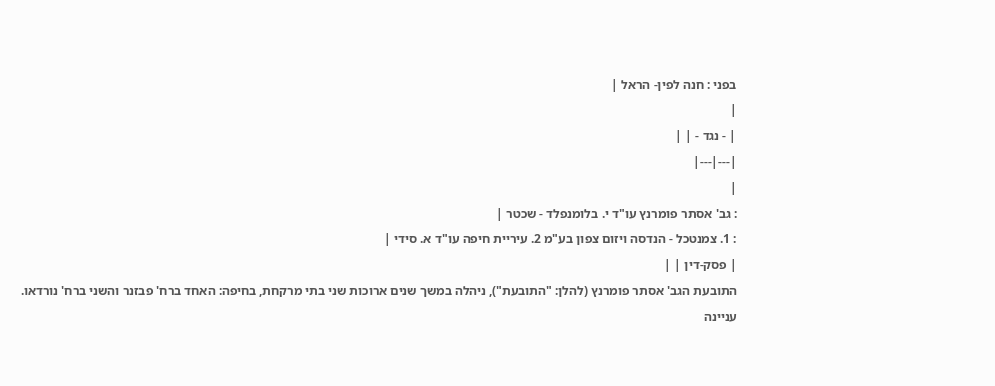בפני : חנה לפין- הראל |
|
| - נגד - | |
|---|---|
|
: גב' אסתר פומרנץ עו"ד י. בלומנפלד - שכטר |
: 1. צמנטכל - הנדסה ויזום צפון בע"מ 2. עיריית חיפה עו"ד א. סידי |
| פסק-דין | |
התובעת הגב' אסתר פומרנץ (להלן: "התובעת"), ניהלה במשך שנים ארוכות שני בתי מרקחת, בחיפה: האחד ברח' פבזנר והשני ברח' נורדאו.
עניינה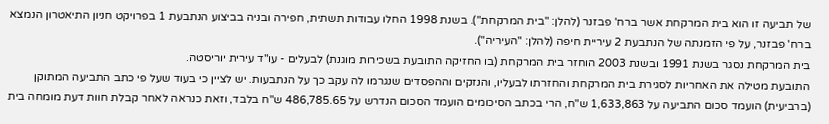של תביעה זו הוא בית המרקחת אשר ברח' פבזנר (להלן: "בית המרקחת"). בשנת 1998 החלו עבודות תשתית, חפירה ובניה בביצוע הנתבעת 1 בפרויקט חניון התיאטרון הנמצא ברח' פבזנר, על פי הזמנתה של הנתבעת 2 עיריית חיפה (להלן: "העיריה").
בית המרקחת נסגר בשנת 1991 ובשנת 2003 הוחזר בית המרקחת (בו החזיקה התובעת בשכירות מוגנת) לבעלים - עו"ד עירית יוריסטה.
התובעת מטילה את האחריות לסגירת בית המרקחת והחזרתו לבעליו, והנזקים וההפסדים שנגרמו לה עקב כך על הנתבעות. יש לציין כי בעוד שעל פי כתב התביעה המתוקן (ברביעית) הועמד סכום התביעה על 1,633,863 ש"ח, הרי בכתב הסיכומים הועמד הסכום הנדרש על 486,785.65 ש"ח בלבד, וזאת כנראה לאחר קבלת חוות דעת מומחה בית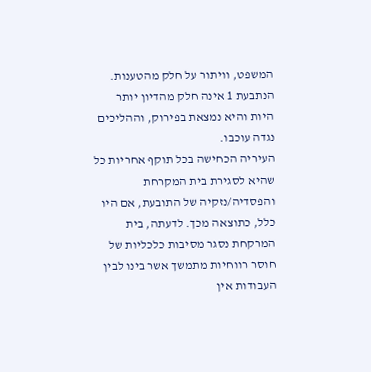המשפט, וויתור על חלק מהטענות.
הנתבעת 1 אינה חלק מהדיון יותר היות והיא נמצאת בפירוק, וההליכים נגדה עוכבו.
העיריה הכחישה בכל תוקף אחריות כל שהיא לסגירת בית המקרחת והפסדיה/נזקיה של התובעת, אם היו כלל, כתוצאה מכך. לדעתה, בית המרקחת נסגר מסיבות כלכליות של חוסר רווחיות מתמשך אשר בינו לבין העבודות אין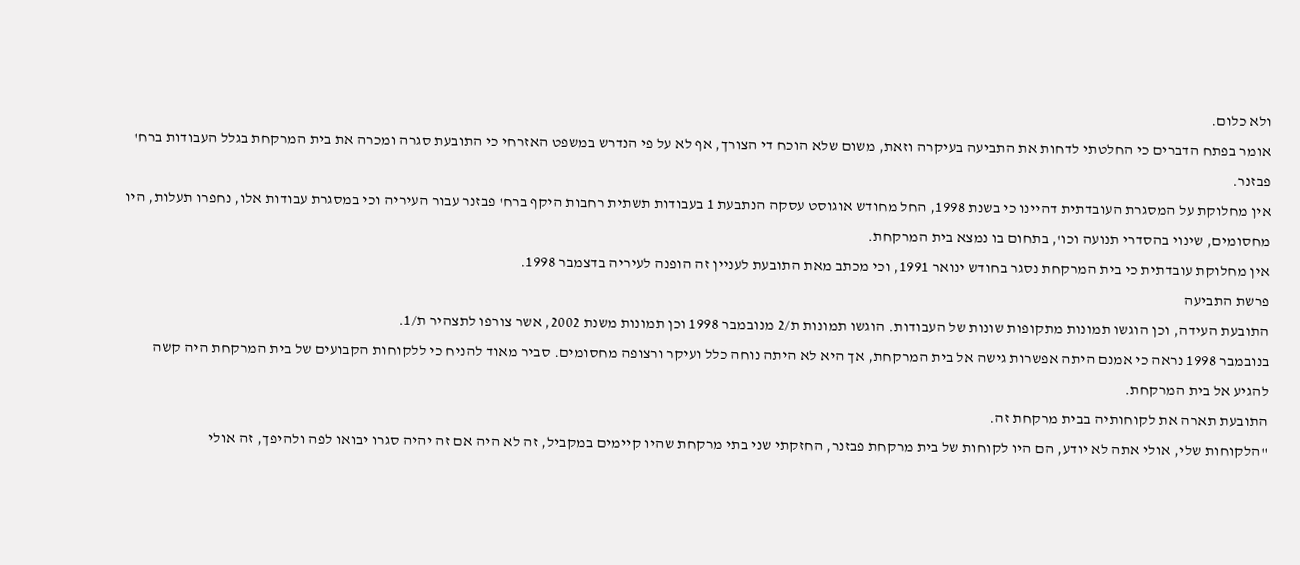ולא כלום.
אומר בפתח הדברים כי החלטתי לדחות את התביעה בעיקרה וזאת, משום שלא הוכח די הצורך, אף לא על פי הנדרש במשפט האזרחי כי התובעת סגרה ומכרה את בית המרקחת בגלל העבודות ברח' פבזנר.
אין מחלוקת על המסגרת העובדתית דהיינו כי בשנת 1998, החל מחודש אוגוסט עסקה הנתבעת 1 בעבודות תשתית רחבות היקף ברח' פבזנר עבור העיריה וכי במסגרת עבודות אלו, נחפרו תעלות, היו מחסומים, שינוי בהסדרי תנועה וכו', בתחום בו נמצא בית המרקחת.
אין מחלוקת עובדתית כי בית המרקחת נסגר בחודש ינואר 1991, וכי מכתב מאת התובעת לעניין זה הופנה לעיריה בדצמבר 1998.
פרשת התביעה
התובעת העידה, וכן הוגשו תמונות מתקופות שונות של העבודות. הוגשו תמונות ת/2 מנובמבר 1998 וכן תמונות משנת 2002, אשר צורפו לתצהיר ת/1.
בנובמבר 1998 נראה כי אמנם היתה אפשרות גישה אל בית המרקחת, אך היא לא היתה נוחה כלל ועיקר ורצופה מחסומים. סביר מאוד להניח כי ללקוחות הקבועים של בית המרקחת היה קשה להגיע אל בית המרקחת.
התובעת תארה את לקוחותיה בבית מרקחת זה.
"הלקוחות שלי, אולי אתה לא יודע, הם היו לקוחות של בית מרקחת פבזנר, החזקתי שני בתי מרקחת שהיו קיימים במקביל, זה לא היה אם זה יהיה סגרו יבואו לפה ולהיפך, זה אולי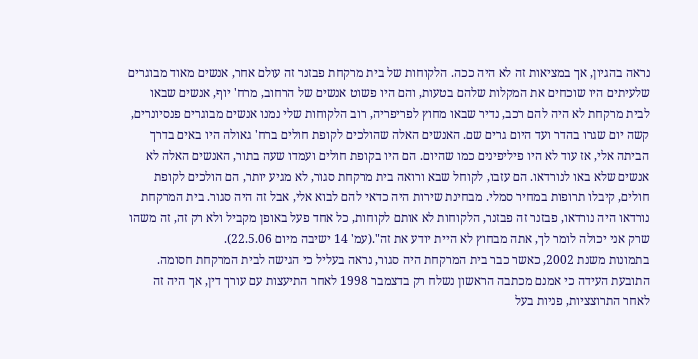נראה בהגיון, אך במציאות זה לא היה ככה. הלקוחות של בית מרקחת פבזנר זה עולם אחר, אנשים מאוד מבוגרים שלעיתים היו שוכחים את המקלות שלהם בטעות, והם היו פשוט אנשים של הרחוב, מרח' יוף, אנשים שבאו לבית מרקחת לא היה להם רכב, נדיר שבאו מחוץ לפריפריה, רוב הלקוחות שלי נמנו אנשים מבוגרים פנסיונרים, קשה יום שגרו בהדר ועד היום גרים שם. האנשים האלה שהולכים לקופת חולים ברח' גאולה היו באים בדרך הביתה אלי, אז עוד לא היו פיליפינים כמו שהיום. הם היו בקופת חולים ועמדו שעה בתור, האנשים האלה לא אנשים שלא באו לנורדאו. הם עזבו, לקוחל שבא ורואה בית מרקחת סגור, לא מגיע יותר, הם הולכים לקופת חולים, קיבלו תרופות במחיר סמלי. מבחינת שירות היה כדאי להם לבוא אלי, אבל זה היה סגור. בית המרקחת נורדאו היה נורדאו, פבזנר זה פבזנר, הלקוחות לא אותם לקוחות, כל אחד פעל באופן מקביל ולא רק זה, זה משהו שרק אני יכולה לומר לך, אתה מבחוץ לא היית יודע את זה".(עמ' 14 ישיבה מיום 22.5.06).
בתמונות משנת 2002, כאשר כבר בית המרקחת היה סגור, נראה בעליל כי הגישה לבית המרקחת חסומה.
התובעת העידה כי אמנם מכתבה הראשון נשלח רק בדצמבר 1998 לאחר התיעצות עם עורך דין, אך היה זה לאחר התרוצציות, פניות בעל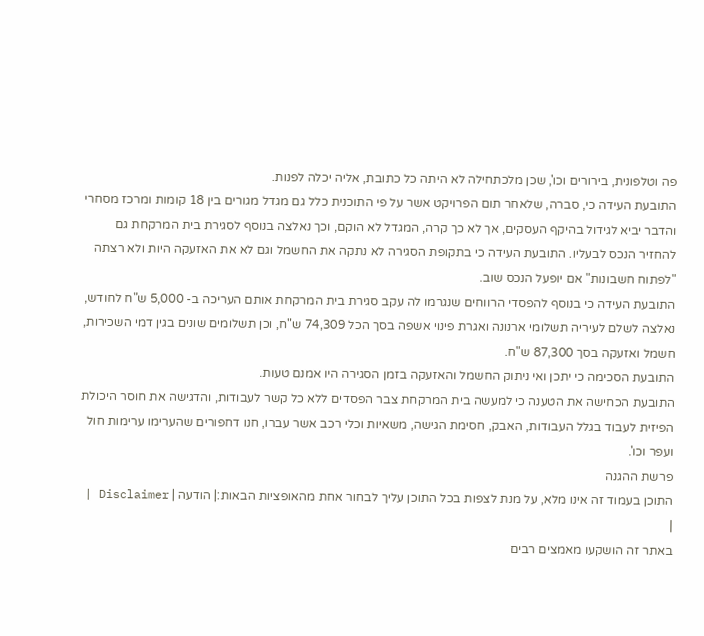פה וטלפונית, בירורים וכו', שכן מלכתחילה לא היתה כל כתובת, אליה יכלה לפנות.
התובעת העידה כי, סברה, שלאחר תום הפרויקט אשר על פי התוכנית כלל גם מגדל מגורים בין 18 קומות ומרכז מסחרי והדבר יביא לגידול בהיקף העסקים, אך לא כך קרה, המגדל לא הוקם, וכך נאלצה בנוסף לסגירת בית המרקחת גם להחזיר הנכס לבעליו. התובעת העידה כי בתקופת הסגירה לא נתקה את החשמל וגם לא את האזעקה היות ולא רצתה "לפתוח חשבונות" אם יופעל הנכס שוב.
התובעת העידה כי בנוסף להפסדי הרווחים שנגרמו לה עקב סגירת בית המרקחת אותם העריכה ב- 5,000 ש"ח לחודש, נאלצה לשלם לעיריה תשלומי ארנונה ואגרת פינוי אשפה בסך הכל 74,309 ש"ח, וכן תשלומים שונים בגין דמי השכירות, חשמל ואזעקה בסך 87,300 ש"ח.
התובעת הסכימה כי יתכן ואי ניתוק החשמל והאזעקה בזמן הסגירה היו אמנם טעות.
התובעת הכחישה את הטענה כי למעשה בית המרקחת צבר הפסדים ללא כל קשר לעבודות, והדגישה את חוסר היכולת הפיזית לעבוד בגלל העבודות, האבק, חסימת הגישה, משאיות וכלי רכב אשר עברו, חנו דחפורים שהערימו ערימות חול ועפר וכו'.
פרשת ההגנה
התוכן בעמוד זה אינו מלא, על מנת לצפות בכל התוכן עליך לבחור אחת מהאופציות הבאות:| הודעה | Disclaimer |
|
באתר זה הושקעו מאמצים רבים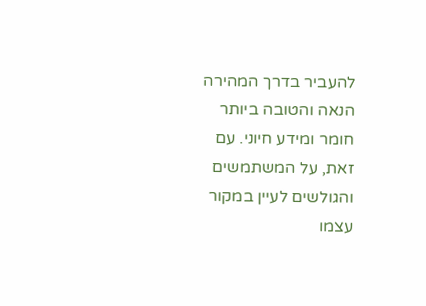להעביר בדרך המהירה הנאה והטובה ביותר חומר ומידע חיוני. עם זאת, על המשתמשים והגולשים לעיין במקור עצמו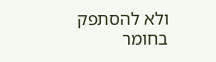ולא להסתפק בחומר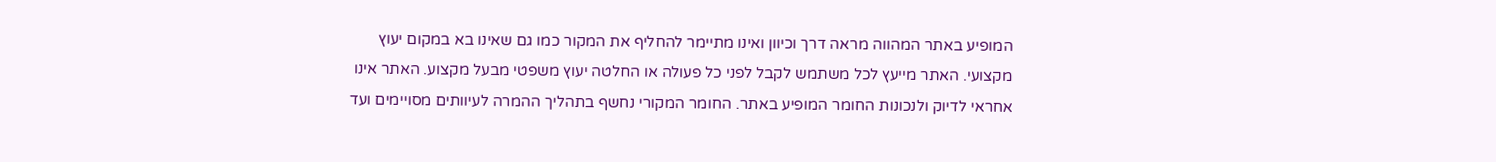המופיע באתר המהווה מראה דרך וכיוון ואינו מתיימר להחליף את המקור כמו גם שאינו בא במקום יעוץ מקצועי. האתר מייעץ לכל משתמש לקבל לפני כל פעולה או החלטה יעוץ משפטי מבעל מקצוע. האתר אינו אחראי לדיוק ולנכונות החומר המופיע באתר. החומר המקורי נחשף בתהליך ההמרה לעיוותים מסויימים ועד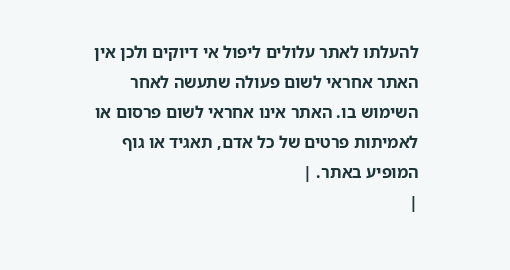להעלתו לאתר עלולים ליפול אי דיוקים ולכן אין האתר אחראי לשום פעולה שתעשה לאחר השימוש בו. האתר אינו אחראי לשום פרסום או לאמיתות פרטים של כל אדם, תאגיד או גוף המופיע באתר. |
|